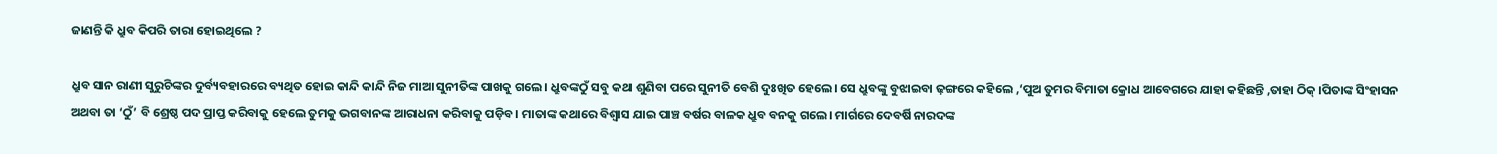ଜାଣନ୍ତି କି ଧ୍ରୁବ କିପରି ତାରା ହୋଇଥିଲେ ?

ଧ୍ରୁବ ସାନ ରାଣୀ ସୁରୁଚିଙ୍କର ଦୁର୍ବ୍ୟବହାରରେ ବ୍ୟଥିତ ହୋଇ କାନ୍ଦି କାନ୍ଦି ନିଜ ମାଆ ସୁନୀତିଙ୍କ ପାଖକୁ ଗଲେ। ଧ୍ରୁବଙ୍କଠୁଁ ସବୁ କଥା ଶୁଣିବା ପରେ ସୁନୀତି ବେଶି ଦୁଃଖିତ ହେଲେ। ସେ ଧ୍ରୁବଙ୍କୁ ବୁଝାଇବା ଢ଼ଙ୍ଗରେ କହିଲେ ,‘ପୁଅ ତୁମର ବିମାତା କ୍ରୋଧ ଆବେଗରେ ଯାହା କହିଛନ୍ତି ,ତାହା ଠିକ୍‌ ।ପିତାଙ୍କ ସିଂହାସନ ଅଥବା ତା ‘ଠୁଁ’ ବି ଶ୍ରେଷ୍ଠ ପଦ ପ୍ରାପ୍ତ କରିବାକୁ ହେଲେ ତୁମକୁ ଭଗବାନଙ୍କ ଆରାଧନା କରିବାକୁ ପଡ଼ିବ। ମାତାଙ୍କ କଥାରେ ବିଶ୍ୱାସ ଯାଇ ପାଞ୍ଚ ବର୍ଷର ବାଳକ ଧ୍ରୁବ ବନକୁ ଗଲେ। ମାର୍ଗରେ ଦେବର୍ଷି ନାରଦଙ୍କ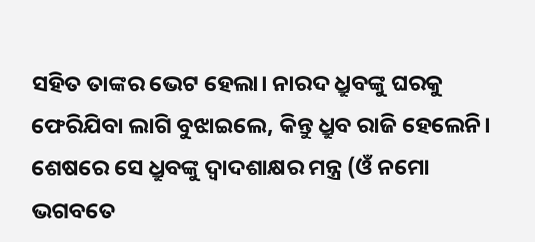ସହିତ ତାଙ୍କର ଭେଟ ହେଲା। ନାରଦ ଧ୍ରୁବଙ୍କୁ ଘରକୁ ଫେରିଯିବା ଲାଗି ବୁଝାଇଲେ, କିନ୍ତୁ ଧ୍ରୁବ ରାଜି ହେଲେନି। ଶେଷରେ ସେ ଧ୍ରୁବଙ୍କୁ ଦ୍ୱାଦଶାକ୍ଷର ମନ୍ତ୍ର (ଓଁ ନମୋ ଭଗବତେ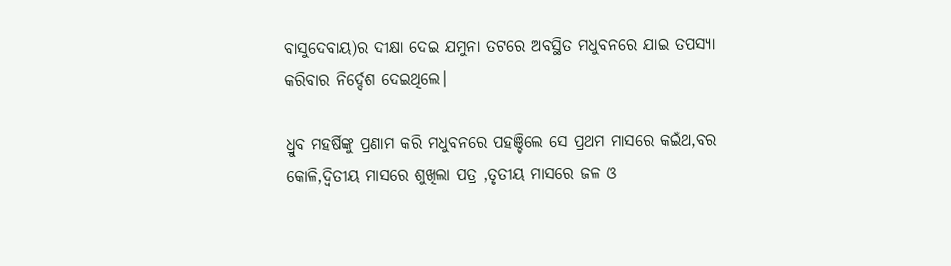ବାସୁଦେବାୟ)ର ଦୀକ୍ଷା ଦେଇ ଯମୁନା ତଟରେ ଅବସ୍ଥିତ ମଧୁବନରେ ଯାଇ ତପସ୍ୟା କରିବାର ନିର୍ଦ୍ଦେଶ ଦେଇଥିଲେ।

ଧ୍ରୁବ ମହର୍ଷିଙ୍କୁ ପ୍ରଣାମ କରି ମଧୁବନରେ ପହଞ୍ଚିଲେ ସେ ପ୍ରଥମ ମାସରେ କଇଁଥ,ବର କୋଳି,ଦ୍ୱିତୀୟ ମାସରେ ଶୁଖିଲା ପତ୍ର ,ତୃତୀୟ ମାସରେ ଜଳ ଓ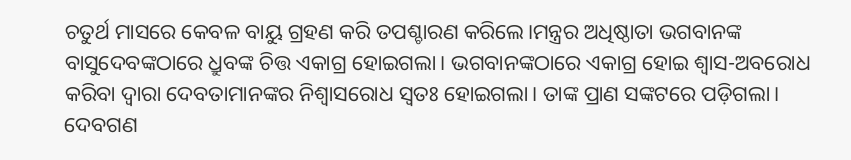ଚତୁର୍ଥ ମାସରେ କେବଳ ବାୟୁ ଗ୍ରହଣ କରି ତପଶ୍ଚାରଣ କରିଲେ।ମନ୍ତ୍ରର ଅଧିଷ୍ଠାତା ଭଗବାନଙ୍କ ବାସୁଦେବଙ୍କଠାରେ ଧ୍ରୁବଙ୍କ ଚିତ୍ତ ଏକାଗ୍ର ହୋଇଗଲା। ଭଗବାନଙ୍କଠାରେ ଏକାଗ୍ର ହୋଇ ଶ୍ୱାସ-ଅବରୋଧ କରିବା ଦ୍ୱାରା ଦେବତାମାନଙ୍କର ନିଶ୍ୱାସରୋଧ ସ୍ୱତଃ ହୋଇଗଲା। ତାଙ୍କ ପ୍ରାଣ ସଙ୍କଟରେ ପଡ଼ିଗଲା। ଦେବଗଣ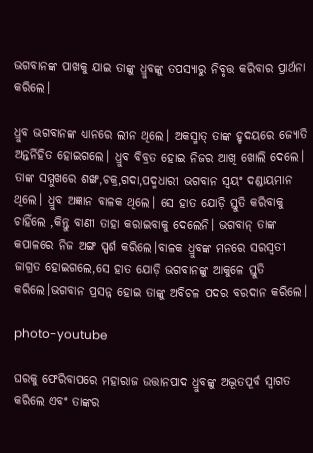ଭଗବାନଙ୍କ ପାଖକୁ ଯାଇ ତାଙ୍କୁ ଧ୍ରୁବଙ୍କୁ ତପସ୍ୟାରୁ ନିବୃତ୍ତ କରିବାର ପ୍ରାର୍ଥନା କରିଲେ।

ଧ୍ରୁବ ଭଗବାନଙ୍କ ଧ୍ୟାନରେ ଲୀନ ଥିଲେ। ଅକସ୍ମାତ୍‌ ତାଙ୍କ ହୃଦୟରେ ଜ୍ୟୋତି ଅନ୍ତର୍ନିହିତ ହୋଇଗଲେ। ଧ୍ରୁବ ବିବ୍ରତ ହୋଇ ନିଜର ଆଖି ଖୋଲି ଦେଲେ। ତାଙ୍କ ସମ୍ମୁଖରେ ଶଙ୍ଖ,ଚକ୍ର,ଗଦା,ପଦ୍ମଧାରୀ ଭଗବାନ ସ୍ୱୟଂ ଦଣ୍ଡାୟମାନ ଥିଲେ। ଧ୍ରୁବ ଅଜ୍ଞାନ ବାଳକ ଥିଲେ। ସେ ହାତ ଯୋଡ଼ି ସ୍ତୁତି କରିବାକୁ ଚାହିଁଲେ ,କିନ୍ତୁ ବାଣୀ ତାହା କରାଇବାକୁ ଦେଲେନି। ଭଗବାନ୍‌ ତାଙ୍କ କପାଳରେ ନିଜ ଅଙ୍ଗ ସ୍ପର୍ଶ କରିଲେ।ବାଳକ ଧ୍ରୁବଙ୍କ ମନରେ ସରସ୍ୱତୀ ଜାଗ୍ରତ ହୋଇଗଲେ,ସେ ହାତ ଯୋଡ଼ି ଭଗବାନଙ୍କୁ ଆକୁଳେ ସ୍ତୁତି କରିଲେ।ଭଗବାନ ପ୍ରସନ୍ନ ହୋଇ ତାଙ୍କୁ ଅବିଚଳ ପଦର ବରଦାନ କରିଲେ।

photo-youtube

ଘରକୁ ଫେରିବାପରେ ମହାରାଜ ଉତ୍ତାନପାଦ ଧ୍ରୁବଙ୍କୁ ଅଦ୍ଭୂତପୂର୍ବ ସ୍ୱାଗତ କରିଲେ ଏବଂ ତାଙ୍କର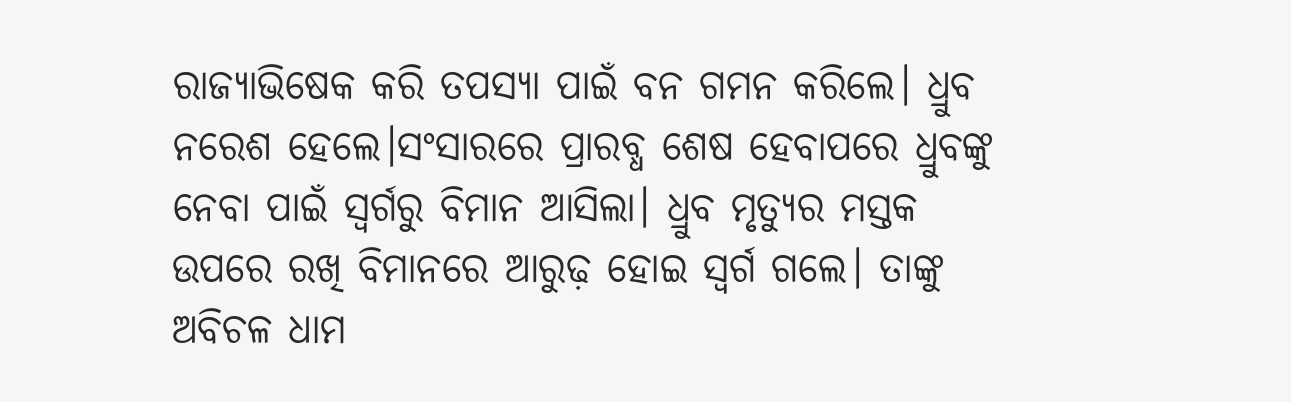ରାଜ୍ୟାଭିଷେକ କରି ତପସ୍ୟା ପାଇଁ ବନ ଗମନ କରିଲେ। ଧ୍ରୁବ ନରେଶ ହେଲେ।ସଂସାରରେ ପ୍ରାରବ୍ଧ ଶେଷ ହେବାପରେ ଧ୍ରୁବଙ୍କୁ ନେବା ପାଇଁ ସ୍ୱର୍ଗରୁ ବିମାନ ଆସିଲା। ଧ୍ରୁବ ମୃତ୍ୟୁର ମସ୍ତକ ଉପରେ ରଖି ବିମାନରେ ଆରୁଢ଼ ହୋଇ ସ୍ୱର୍ଗ ଗଲେ। ତାଙ୍କୁ ଅବିଚଳ ଧାମ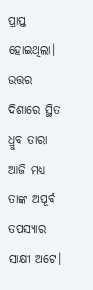ପ୍ରାପ୍ତ ହୋଇଥିଲା। ଉତ୍ତର ଦିଶାରେ ସ୍ଥିତ ଧ୍ରୁବ ତାରା ଆଜି ମଧ୍ୟ ତାଙ୍କ ଅପୂର୍ବ ତପସ୍ୟାର ସାକ୍ଷୀ ଅଟେ।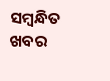ସମ୍ବନ୍ଧିତ ଖବର